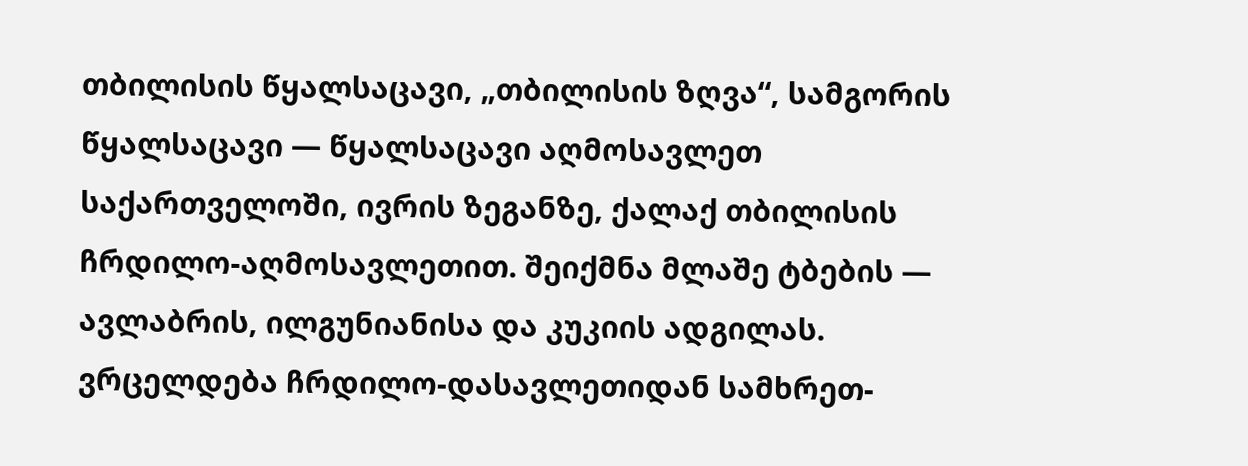თბილისის წყალსაცავი, „თბილისის ზღვა“, სამგორის წყალსაცავი — წყალსაცავი აღმოსავლეთ საქართველოში, ივრის ზეგანზე, ქალაქ თბილისის ჩრდილო-აღმოსავლეთით. შეიქმნა მლაშე ტბების — ავლაბრის, ილგუნიანისა და კუკიის ადგილას. ვრცელდება ჩრდილო-დასავლეთიდან სამხრეთ-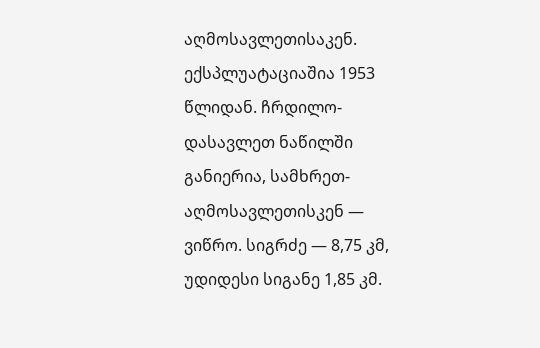აღმოსავლეთისაკენ. ექსპლუატაციაშია 1953 წლიდან. ჩრდილო-დასავლეთ ნაწილში განიერია, სამხრეთ-აღმოსავლეთისკენ — ვიწრო. სიგრძე — 8,75 კმ, უდიდესი სიგანე 1,85 კმ.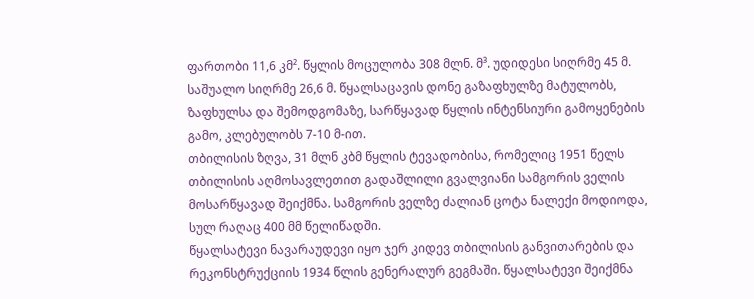ფართობი 11,6 კმ². წყლის მოცულობა 308 მლნ. მ³. უდიდესი სიღრმე 45 მ. საშუალო სიღრმე 26,6 მ. წყალსაცავის დონე გაზაფხულზე მატულობს, ზაფხულსა და შემოდგომაზე, სარწყავად წყლის ინტენსიური გამოყენების გამო, კლებულობს 7-10 მ-ით.
თბილისის ზღვა, 31 მლნ კბმ წყლის ტევადობისა, რომელიც 1951 წელს თბილისის აღმოსავლეთით გადაშლილი გვალვიანი სამგორის ველის მოსარწყავად შეიქმნა. სამგორის ველზე ძალიან ცოტა ნალექი მოდიოდა, სულ რაღაც 400 მმ წელიწადში.
წყალსატევი ნავარაუდევი იყო ჯერ კიდევ თბილისის განვითარების და რეკონსტრუქციის 1934 წლის გენერალურ გეგმაში. წყალსატევი შეიქმნა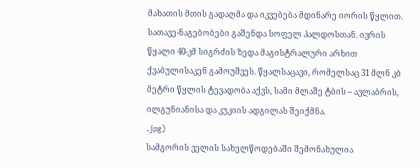მახათის მთის გადაღმა და იკვებება მდინარე იორის წყლით. სათავე-ნაგებობები გაშენდა სოფელ პალდოსთან. ივრის წყალი 40-კმ სიგრძის ზედა მაგისტრალური არხით ქვაბულისაკენ გამოუშვეს. წყალსაცავი, რომელსაც 31 მლნ კბ მეტრი წყლის ტევადობა აქვს, სამი მლაშე ტბის – ავლაბრის, ილგუნიანისა და კუკიის ადგილას შეიქმნა.
.jpg)
სამგორის ველის სახელწოდებაში შემონახულია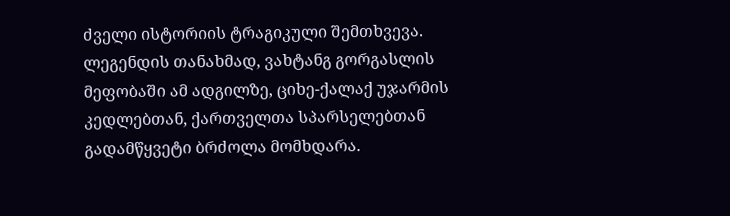ძველი ისტორიის ტრაგიკული შემთხვევა. ლეგენდის თანახმად, ვახტანგ გორგასლის მეფობაში ამ ადგილზე, ციხე-ქალაქ უჯარმის კედლებთან, ქართველთა სპარსელებთან გადამწყვეტი ბრძოლა მომხდარა.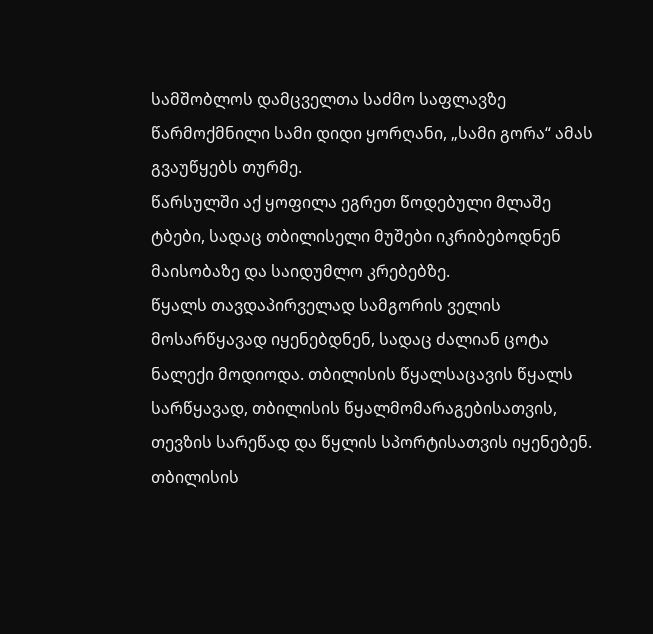სამშობლოს დამცველთა საძმო საფლავზე წარმოქმნილი სამი დიდი ყორღანი, „სამი გორა“ ამას გვაუწყებს თურმე.
წარსულში აქ ყოფილა ეგრეთ წოდებული მლაშე ტბები, სადაც თბილისელი მუშები იკრიბებოდნენ მაისობაზე და საიდუმლო კრებებზე.
წყალს თავდაპირველად სამგორის ველის მოსარწყავად იყენებდნენ, სადაც ძალიან ცოტა ნალექი მოდიოდა. თბილისის წყალსაცავის წყალს სარწყავად, თბილისის წყალმომარაგებისათვის, თევზის სარეწად და წყლის სპორტისათვის იყენებენ. თბილისის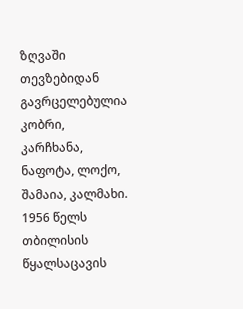ზღვაში თევზებიდან გავრცელებულია კობრი, კარჩხანა, ნაფოტა, ლოქო, შამაია, კალმახი.
1956 წელს თბილისის წყალსაცავის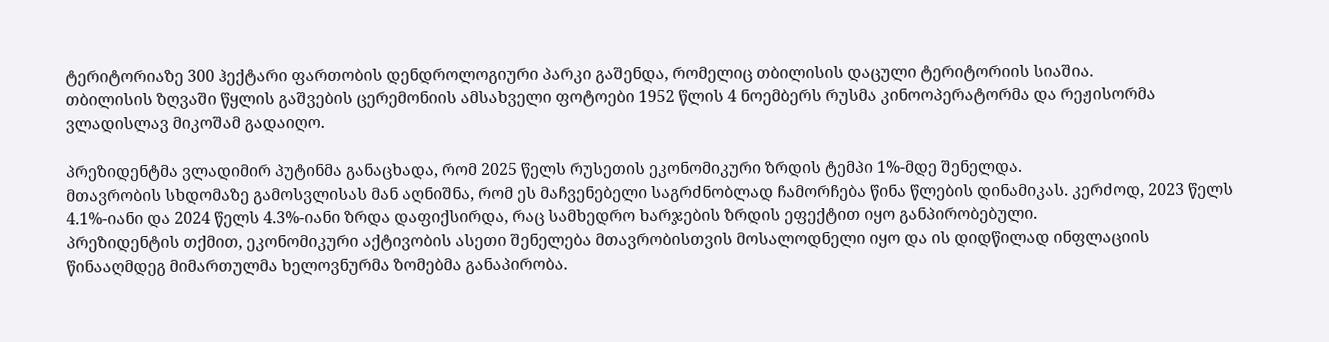ტერიტორიაზე 300 ჰექტარი ფართობის დენდროლოგიური პარკი გაშენდა, რომელიც თბილისის დაცული ტერიტორიის სიაშია.
თბილისის ზღვაში წყლის გაშვების ცერემონიის ამსახველი ფოტოები 1952 წლის 4 ნოემბერს რუსმა კინოოპერატორმა და რეჟისორმა ვლადისლავ მიკოშამ გადაიღო.

პრეზიდენტმა ვლადიმირ პუტინმა განაცხადა, რომ 2025 წელს რუსეთის ეკონომიკური ზრდის ტემპი 1%-მდე შენელდა.
მთავრობის სხდომაზე გამოსვლისას მან აღნიშნა, რომ ეს მაჩვენებელი საგრძნობლად ჩამორჩება წინა წლების დინამიკას. კერძოდ, 2023 წელს 4.1%-იანი და 2024 წელს 4.3%-იანი ზრდა დაფიქსირდა, რაც სამხედრო ხარჯების ზრდის ეფექტით იყო განპირობებული.
პრეზიდენტის თქმით, ეკონომიკური აქტივობის ასეთი შენელება მთავრობისთვის მოსალოდნელი იყო და ის დიდწილად ინფლაციის წინააღმდეგ მიმართულმა ხელოვნურმა ზომებმა განაპირობა.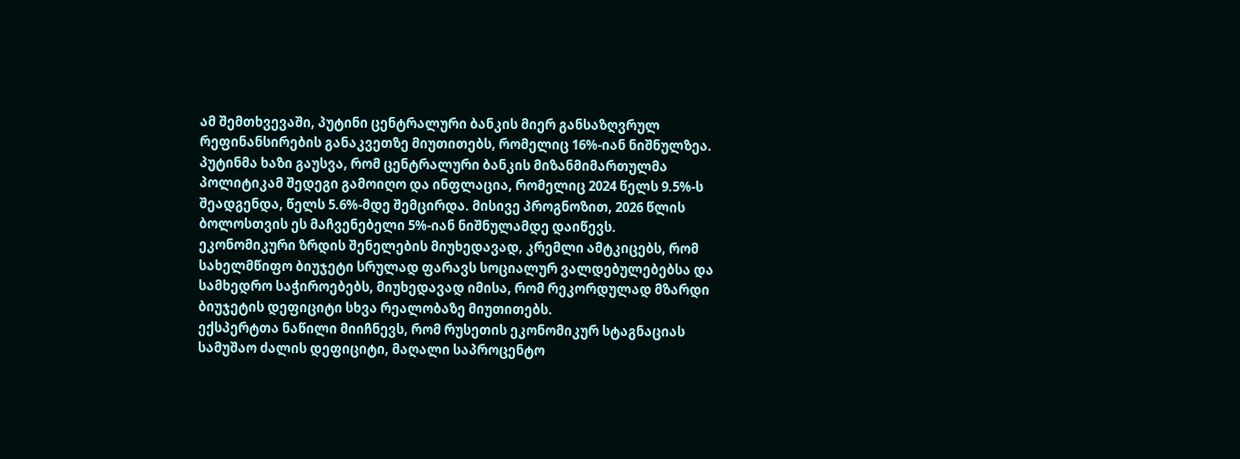ამ შემთხვევაში, პუტინი ცენტრალური ბანკის მიერ განსაზღვრულ რეფინანსირების განაკვეთზე მიუთითებს, რომელიც 16%-იან ნიშნულზეა.
პუტინმა ხაზი გაუსვა, რომ ცენტრალური ბანკის მიზანმიმართულმა პოლიტიკამ შედეგი გამოიღო და ინფლაცია, რომელიც 2024 წელს 9.5%-ს შეადგენდა, წელს 5.6%-მდე შემცირდა. მისივე პროგნოზით, 2026 წლის ბოლოსთვის ეს მაჩვენებელი 5%-იან ნიშნულამდე დაიწევს.
ეკონომიკური ზრდის შენელების მიუხედავად, კრემლი ამტკიცებს, რომ სახელმწიფო ბიუჯეტი სრულად ფარავს სოციალურ ვალდებულებებსა და სამხედრო საჭიროებებს, მიუხედავად იმისა, რომ რეკორდულად მზარდი ბიუჯეტის დეფიციტი სხვა რეალობაზე მიუთითებს.
ექსპერტთა ნაწილი მიიჩნევს, რომ რუსეთის ეკონომიკურ სტაგნაციას სამუშაო ძალის დეფიციტი, მაღალი საპროცენტო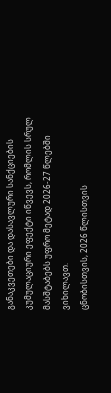განაკვეთები და დასავლური სანქციების კუმულაციური ეფექტი იწვევს, რომლის სრულ მასშტაბებს უფრო მეტად 2026-27 წლებში ვიხილავთ.
ცნობისთვის, 2026 წლისთვის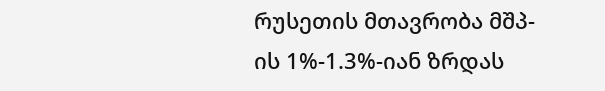რუსეთის მთავრობა მშპ-ის 1%-1.3%-იან ზრდას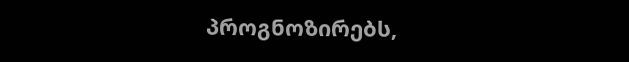პროგნოზირებს,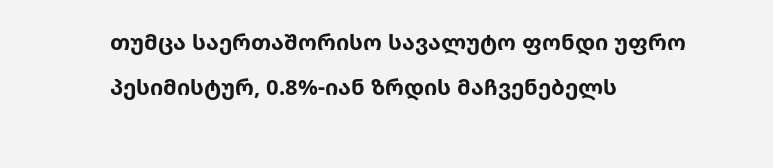თუმცა საერთაშორისო სავალუტო ფონდი უფრო პესიმისტურ, 0.8%-იან ზრდის მაჩვენებელს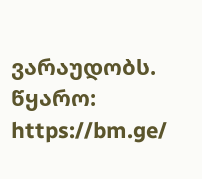ვარაუდობს.
წყარო: https://bm.ge/